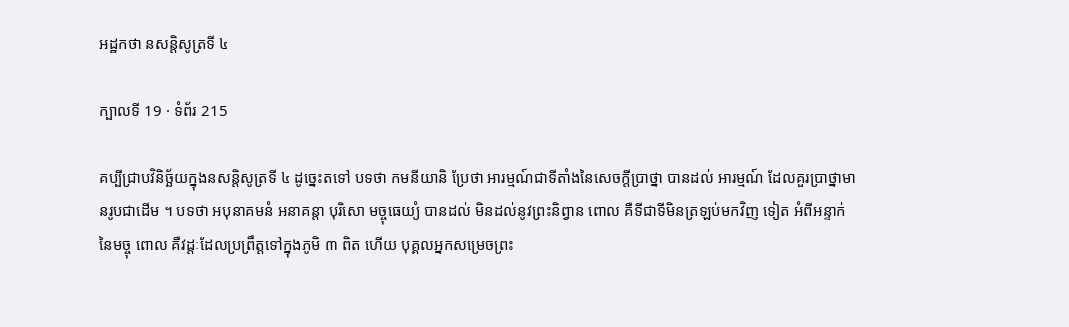អដ្ឋកថា នសន្តិសូត្រទី ៤

ក្បាលទី 19 · ទំព័រ 215

គប្បីជ្រាបវិនិច្ឆ័យក្នុងនសន្តិសូត្រទី ៤ ដូច្នេះតទៅ បទថា កមនីយានិ ប្រែថា អារម្មណ៍ជាទីតាំងនៃសេចក្តីប្រាថ្នា បានដល់ អារម្មណ៍ ដែលគួរប្រាថ្នាមានរូបជាដើម ។ បទថា អបុនាគមនំ អនាគន្តា បុរិសោ មច្ចុធេយ្យំ បានដល់ មិនដល់នូវព្រះនិព្វាន ពោល គឺទីជាទីមិនត្រឡប់មកវិញ ទៀត អំពីអន្ទាក់នៃមច្ចុ ពោល គឺវដ្តៈដែលប្រព្រឹត្តទៅក្នុងភូមិ ៣ ពិត ហើយ បុគ្គលអ្នកសម្រេចព្រះ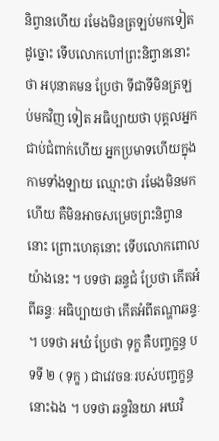និព្វានហើយ រមែងមិនត្រឡប់មកទៀត ដូច្នោះ ទើបលោកហៅព្រះនិព្វាននោះថា អបុនាគមន ប្រែថា ទីជាទីមិនត្រឡប់មកវិញ ទៀត អធិប្បាយថា បុគ្គលអ្នកជាប់ជំពាក់ហើយ អ្នកប្រមាទហើយក្នុង កាមទាំងឡាយ ឈ្មោះថា រមែងមិនមកហើយ គឺមិនអាចសម្រេចព្រះនិព្វាន នោះ ព្រោះហេតុនោះ ទើបលោកពោលយ៉ាងនេះ ។ បទថា ឆន្ទជំ ប្រែថា កើតអំពីឆន្ទៈ អធិប្បាយថា កើតអំពីតណ្ហាឆន្ទៈ ។ បទថា អឃំ ប្រែថា ទុក្ខ គឺបញ្ចក្ខន្ធ បទទី ២ ( ទុក្ខ ) ជាវេវចនៈរបស់បញ្ចក្ខន្ធនោះឯង ។ បទថា ឆន្ទវិនយា អឃវិ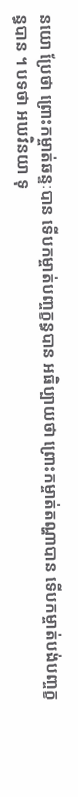នយោ ប្រែថា ព្រោះកម្ចាត់ឆន្ទៈបាន ទើបកម្ចាត់បញ្ចក្ខន្ធបាន អធិប្បាយថា ព្រោះកម្ចាត់តណ្ហាបាន ទើបកម្ចាត់បង់បញ្ចក្ខន្ធបាន ។ បទថា អឃវិនយា ទុ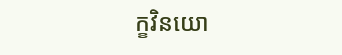ក្ខវិនយោ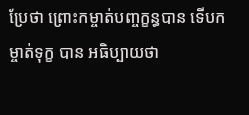ប្រែថា ព្រោះកម្ចាត់បញ្ចក្ខន្ធបាន ទើបកម្ចាត់ទុក្ខ បាន អធិប្បាយថា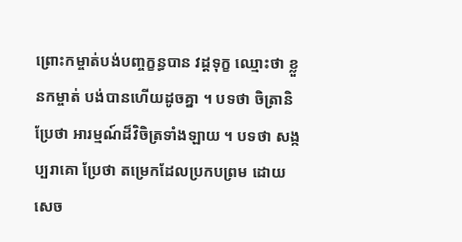ព្រោះកម្ចាត់បង់បញ្ចក្ខន្ធបាន វដ្តទុក្ខ ឈ្មោះថា ខ្លួនកម្ចាត់ បង់បានហើយដូចគ្នា ។ បទថា ចិត្រានិ ប្រែថា អារម្មណ៍ដ៏វិចិត្រទាំងឡាយ ។ បទថា សង្កប្បរាគោ ប្រែថា តម្រេកដែលប្រកបព្រម ដោយសេច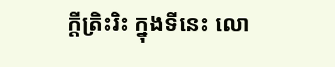ក្តីត្រិះរិះ ក្នុងទីនេះ លោ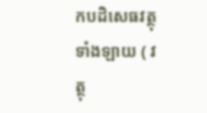កបដិសេធវត្ថុទាំងឡាយ ( វត្ថុ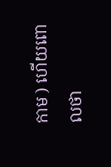កាម ) ហើយពោលថា